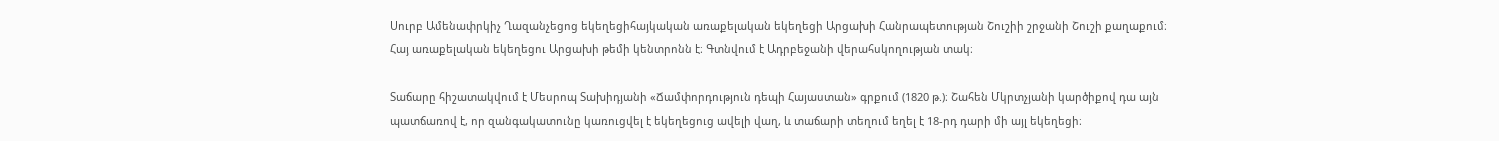Սուրբ Ամենափրկիչ Ղազանչեցոց եկեղեցիհայկական առաքելական եկեղեցի Արցախի Հանրապետության Շուշիի շրջանի Շուշի քաղաքում։ Հայ առաքելական եկեղեցու Արցախի թեմի կենտրոնն է։ Գտնվում է Ադրբեջանի վերահսկողության տակ։

Տաճարը հիշատակվում է Մեսրոպ Տախիդյանի «Ճամփորդություն դեպի Հայաստան» գրքում (1820 թ.)։ Շահեն Մկրտչյանի կարծիքով դա այն պատճառով է, որ զանգակատունը կառուցվել է եկեղեցուց ավելի վաղ, և տաճարի տեղում եղել է 18-րդ դարի մի այլ եկեղեցի։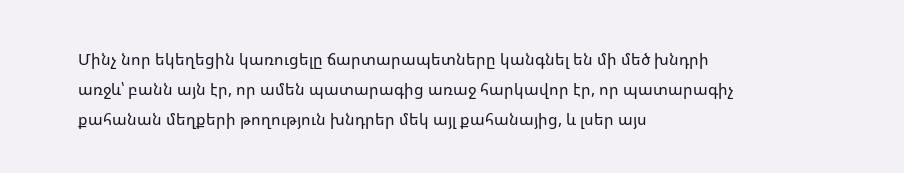Մինչ նոր եկեղեցին կառուցելը ճարտարապետները կանգնել են մի մեծ խնդրի առջև՝ բանն այն էր, որ ամեն պատարագից առաջ հարկավոր էր, որ պատարագիչ քահանան մեղքերի թողություն խնդրեր մեկ այլ քահանայից, և լսեր այս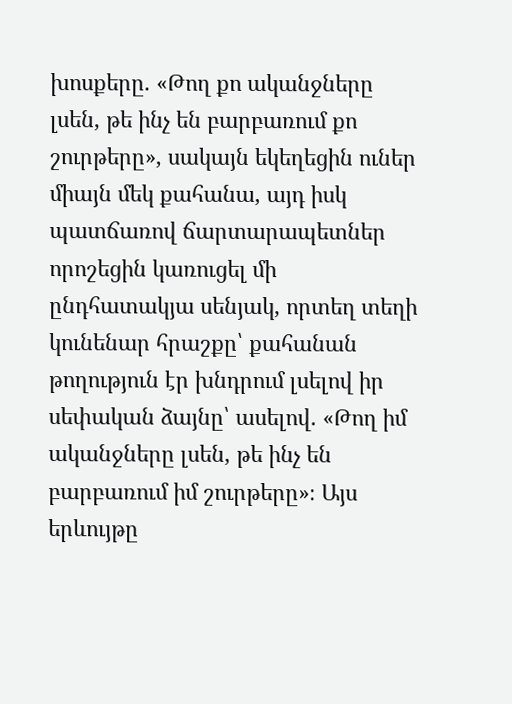խոսքերը. «Թող քո ականջները լսեն, թե ինչ են բարբառում քո շուրթերը», սակայն եկեղեցին ուներ միայն մեկ քահանա, այդ իսկ պատճառով ճարտարապետներ որոշեցին կառուցել մի ընդհատակյա սենյակ, որտեղ տեղի կունենար հրաշքը՝ քահանան թողություն էր խնդրում լսելով իր սեփական ձայնը՝ ասելով. «Թող իմ ականջները լսեն, թե ինչ են բարբառում իմ շուրթերը»։ Այս երևույթը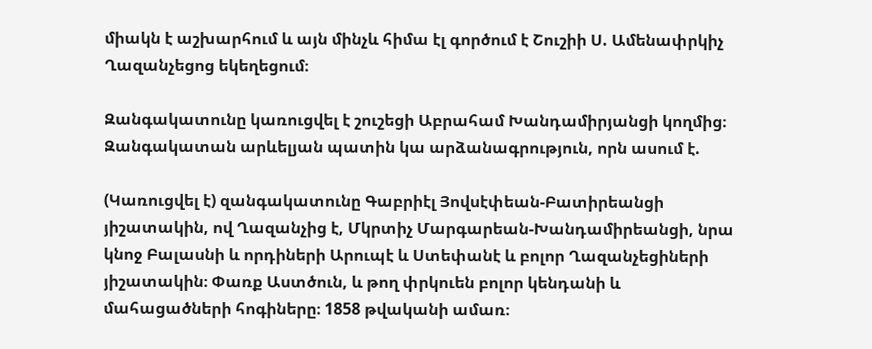միակն է աշխարհում և այն մինչև հիմա էլ գործում է Շուշիի Ս. Ամենափրկիչ Ղազանչեցոց եկեղեցում։

Զանգակատունը կառուցվել է շուշեցի Աբրահամ Խանդամիրյանցի կողմից։ Զանգակատան արևելյան պատին կա արձանագրություն, որն ասում է.

(Կառուցվել է) զանգակատունը Գաբրիէլ Յովսէփեան-Բատիրեանցի յիշատակին, ով Ղազանչից է, Մկրտիչ Մարգարեան-Խանդամիրեանցի, նրա կնոջ Բալասնի և որդիների Արուպէ և Ստեփանէ և բոլոր Ղազանչեցիների յիշատակին։ Փառք Աստծուն, և թող փրկուեն բոլոր կենդանի և մահացածների հոգիները։ 1858 թվականի ամառ։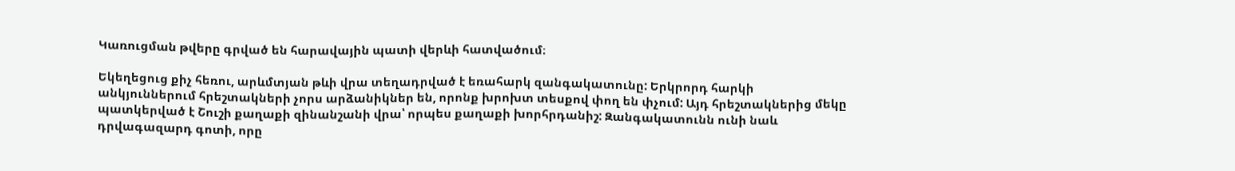Կառուցման թվերը գրված են հարավային պատի վերևի հատվածում։

Եկեղեցուց քիչ հեռու, արևմտյան թևի վրա տեղադրված է եռահարկ զանգակատունը: Երկրորդ հարկի  անկյուններում հրեշտակների չորս արձանիկներ են, որոնք խրոխտ տեսքով փող են փչում: Այդ հրեշտակներից մեկը պատկերված է Շուշի քաղաքի զինանշանի վրա՝ որպես քաղաքի խորհրդանիշ: Զանգակատունն ունի նաև դրվագազարդ գոտի, որը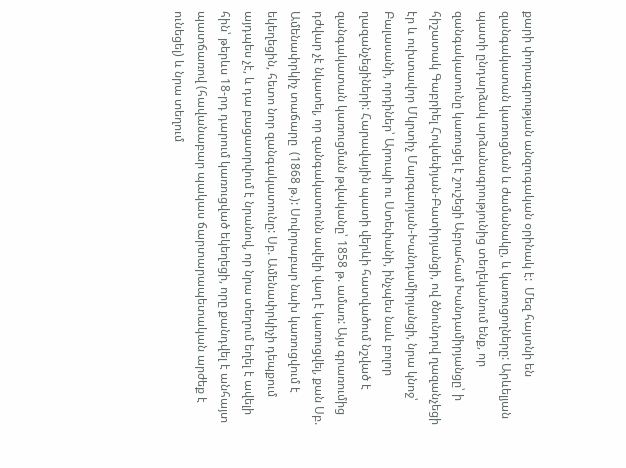քարի փորագրության անզուգական օրինակ է:  Մեզ հայտնի են զանգակատան կառուցման և ժամանակը, և կառուցողները: Արևելյան պատի ընդարձակ արձանագրությունից տեղեկանում ենք, որ զանգակատունը կառուցել է շուշեցի Աբրահամ Խանդամիրյանցը՝ ի հիշատակ Գաբրիել Հովսեփյան-Բատիրյանցի, ով ծնունդով ղազանչեցի էր և ուխտավոր Մկրտիչ Մարգարյան-Խանդամիրյանցի, նրա կնոջ՝ Բալասանի, որդիներ՝ Արուպի ու Ստեփանի, ինչպես նաև բոլոր ղազանչեցիների: Հարավային պատի վերևի հատվածում նշված է զանգակատան կառուցման թվականը՝ 1858 թ. ամառ: Այս գրառումից դժվար չէ նկատել, որ զանգակատունն ավելի վաղ է կառուցվել, քան Սբ. Ամենափրկիչ տաճարը  (1868 թ.): Սովորաբար նախ կառուցվում է եկեղեցին, հետո նոր զանգակատունը: Սբ. Ամենափրկիչի դեպքում այդպես չէ, և դա բացատրվում է նրանով, որ նրա տեղում եղել է ավելի հին՝ թերևս 18-րդ դարում կառուցված եկեղեցի, որը քանդվել է անհայտ պատճառով (հավանաբար պակաս ճարտարապետական արժեք է ունեցել) և նրա տեղում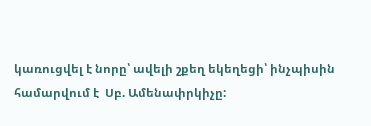կառուցվել է նորը՝ ավելի շքեղ եկեղեցի՝ ինչպիսին համարվում է  Սբ. Ամենափրկիչը: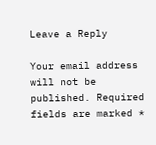Leave a Reply

Your email address will not be published. Required fields are marked *